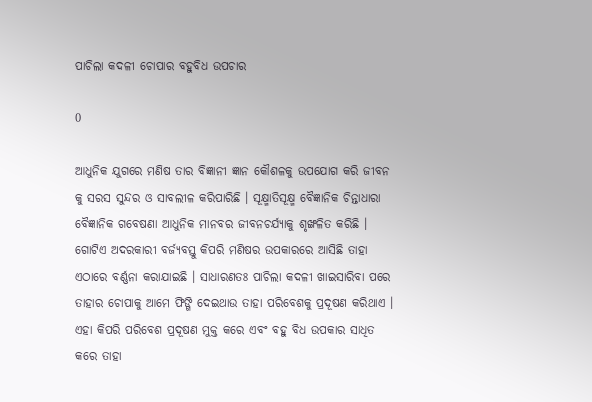ପାଚିଲା କଦଳୀ ଚୋପାର ବହୁବିଧ ଉପଚାର

0

ଆଧୁନିକ ଯୁଗରେ ମଣିଷ ତାର ବିଜ୍ଞାନୀ ଜ୍ଞାନ କୌଶଳକୁ ଉପଯୋଗ କରି ଜୀବନ କୁ ସରସ ସୁନ୍ଦର ଓ ସାବଲୀଳ କରିପାରିଛି । ସୂକ୍ଷ୍ମାତିସୂକ୍ଷ୍ମ ବୈଜ୍ଞାନିକ ଚିନ୍ତାଧାରା ବୈଜ୍ଞାନିକ ଗବେଷଣା ଆଧୁନିକ ମାନବର ଜୀବନଚର୍ଯ୍ୟାକୁ ଶୃଙ୍ଖଳିତ କରିଛି ।
ଗୋଟିଏ ଅଦରକାରୀ ବର୍ଜ୍ୟବସ୍ତୁ କିପରି ମଣିଷର ଉପକାରରେ ଆସିଛି ତାହା ଏଠାରେ ବର୍ଣ୍ଣନା କରାଯାଇଛି । ସାଧାରଣତଃ ପାଚିଲା କଦଳୀ ଖାଇସାରିବା ପରେ ତାହାର ଚୋପାକୁ ଆମେ ଫିଙ୍ଗି ଦେଇଥାଉ ତାହା ପରିବେଶକୁ ପ୍ରଦୂଷଣ କରିଥାଏ । ଏହା କିପରି ପରିବେଶ ପ୍ରଦୂଷଣ ମୁକ୍ତ କରେ ଏବଂ ବହୁ ବିଧ ଉପକାର ସାଧିତ କରେ ତାହା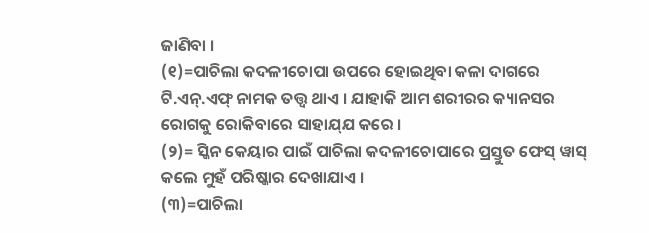ଜାଣିବା ।
(୧)=ପାଚିଲା କଦଳୀଚୋପା ଉପରେ ହୋଇଥିବା କଳା ଦାଗରେ ଟି.ଏନ୍‌.ଏଫ୍‌ ନାମକ ତତ୍ତ୍ୱ ଥାଏ । ଯାହାକି ଆମ ଶରୀରର କ୍ୟାନସର ରୋଗକୁ ରୋକିବାରେ ସାହାଯ୍‌ଯ କରେ ।
(୨)= ସ୍କିନ କେୟାର ପାଇଁ ପାଚିଲା କଦଳୀଚୋପାରେ ପ୍ରସ୍ତୁତ ଫେସ୍‌ ୱାସ୍‌ କଲେ ମୁହଁ ପରିଷ୍କାର ଦେଖାଯାଏ ।
(୩)=ପାଚିଲା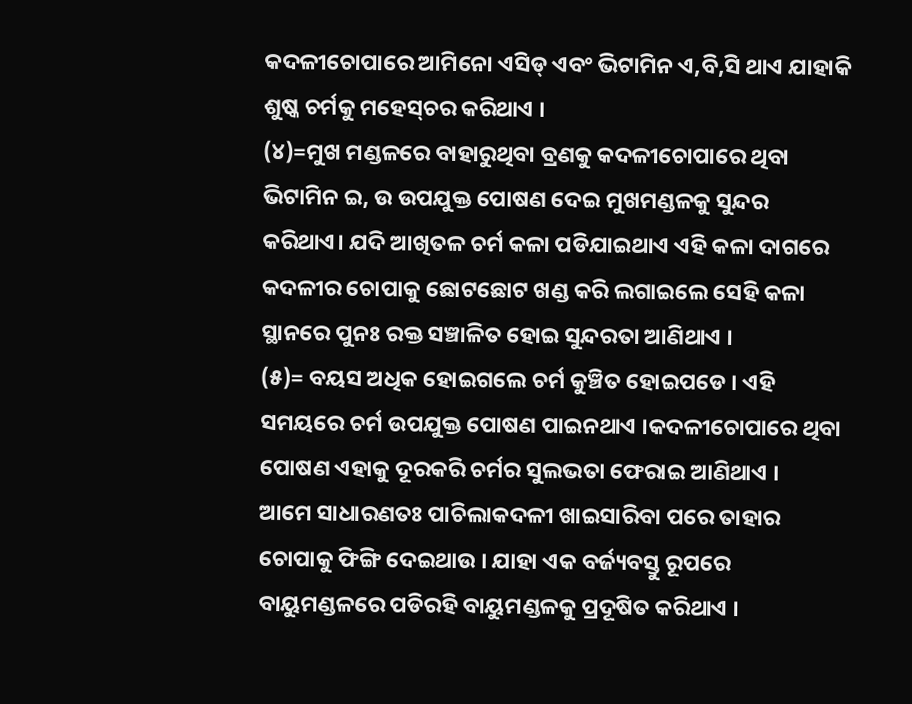କଦଳୀଚୋପାରେ ଆମିନୋ ଏସିଡ୍‌ ଏବଂ ଭିଟାମିନ ଏ,ବି,ସି ଥାଏ ଯାହାକି ଶୁଷ୍କ ଚର୍ମକୁ ମହେସ୍‌ଚର କରିଥାଏ ।
(୪)=ମୁଖ ମଣ୍ଡଳରେ ବାହାରୁଥିବା ବ୍ରଣକୁ କଦଳୀଚୋପାରେ ଥିବା ଭିଟାମିନ ଇ, ଉ ଉପଯୁକ୍ତ ପୋଷଣ ଦେଇ ମୁଖମଣ୍ଡଳକୁ ସୁନ୍ଦର କରିଥାଏ। ଯଦି ଆଖିତଳ ଚର୍ମ କଳା ପଡିଯାଇଥାଏ ଏହି କଳା ଦାଗରେ କଦଳୀର ଚୋପାକୁ ଛୋଟଛୋଟ ଖଣ୍ଡ କରି ଲଗାଇଲେ ସେହି କଳା ସ୍ଥାନରେ ପୁନଃ ରକ୍ତ ସଞ୍ଚାଳିତ ହୋଇ ସୁନ୍ଦରତା ଆଣିଥାଏ ।
(୫)= ବୟସ ଅଧିକ ହୋଇଗଲେ ଚର୍ମ କୁଞ୍ଚିତ ହୋଇପଡେ । ଏହି ସମୟରେ ଚର୍ମ ଉପଯୁକ୍ତ ପୋଷଣ ପାଇନଥାଏ ।କଦଳୀଚୋପାରେ ଥିବା ପୋଷଣ ଏହାକୁ ଦୂରକରି ଚର୍ମର ସୁଲଭତା ଫେରାଇ ଆଣିଥାଏ ।
ଆମେ ସାଧାରଣତଃ ପାଚିଲାକଦଳୀ ଖାଇସାରିବା ପରେ ତାହାର ଚୋପାକୁ ଫିଙ୍ଗି ଦେଇଥାଉ । ଯାହା ଏକ ବର୍ଜ୍ୟବସ୍ତୁ ରୂପରେ ବାୟୁମଣ୍ଡଳରେ ପଡିରହି ବାୟୁମଣ୍ଡଳକୁ ପ୍ରଦୂଷିତ କରିଥାଏ ।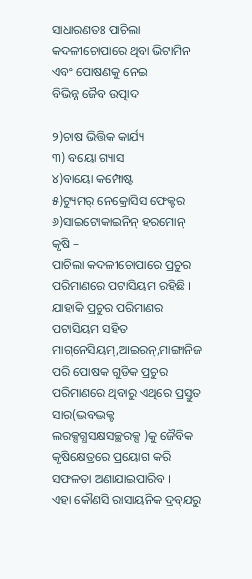ସାଧାରଣତଃ ପାଚିଲା କଦଳୀଚୋପାରେ ଥିବା ଭିଟାମିନ ଏବଂ ପୋଷଣକୁ ନେଇ
ବିଭିନ୍ନ ଜୈବ ଉତ୍ପାଦ

୨)ଚାଷ ଭିତ୍ତିକ କାର୍ଯ୍ୟ
୩) ବୟୋ ଗ୍ୟାସ
୪)ବାୟୋ କମ୍ପୋଷ୍ଟ
୫)ଟ୍ୟୁମର୍‌ ନେକ୍ରୋସିସ ଫେକ୍ଟର
୬)ସାଇଟୋକାଇନିନ୍‌ ହରମୋନ୍‌
କୃଷି –
ପାଚିଲା କଦଳୀଚୋପାରେ ପ୍ରଚୁର ପରିମାଣରେ ପଟାସିୟମ ରହିଛି । ଯାହାକି ପ୍ରଚୁର ପରିମାଣର ପଟାସିୟମ ସହିତ ମାଗ୍‌ନେସିୟମ୍‌,ଆଇରନ୍‌,ମାଙ୍ଗାନିଜ ପରି ପୋଷକ ଗୁଡିକ ପ୍ରଚୁର ପରିମାଣରେ ଥିବାରୁ ଏଥିରେ ପ୍ରସ୍ତୁତ ସାର(ଦ୍ଭବଦ୍ଭକ୍ଟ ଲରକ୍ସଗ୍ଧସକ୍ଷସଚ୍ଛରକ୍ସ )କୁ ଜୈବିକ କୃଷିକ୍ଷେତ୍ରରେ ପ୍ରୟୋଗ କରି ସଫଳତା ଅଣାଯାଇପାରିବ ।
ଏହା କୌଣସି ରାସାୟନିକ ଦ୍ରବ୍‌ଯରୁ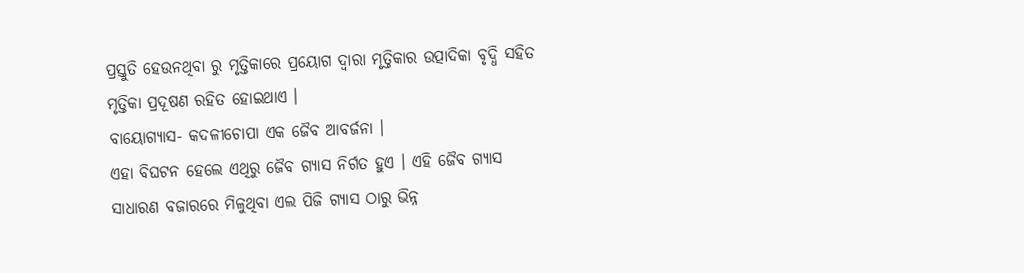ପ୍ରସ୍ତୁତି ହେଉନଥିବା ରୁ ମୃତ୍ତିକାରେ ପ୍ରୟୋଗ ଦ୍ୱାରା ମୃତ୍ତିକାର ଉତ୍ପାଦିକା ବୃଦ୍ଧି ସହିତ ମୃତ୍ତିକା ପ୍ରଦୂଷଣ ରହିତ ହୋଇଥାଏ ।
ବାୟୋଗ୍ୟାସ- କଦଳୀଚୋପା ଏକ ଜୈବ ଆବର୍ଜନା ।
ଏହା ବିଘଟନ ହେଲେ ଏଥିରୁ ଜୈବ ଗ୍ୟାସ ନିର୍ଗତ ହୁଏ । ଏହି ଜୈବ ଗ୍ୟାସ ସାଧାରଣ ବଜାରରେ ମିଳୁଥିବା ଏଲ ପିଜି ଗ୍ୟାସ ଠାରୁ ଭିନ୍ନ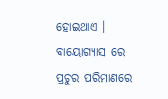ହୋଇଥାଏ । ବାୟୋଗ୍ୟାସ ରେ ପ୍ରଚୁର ପରିମାଣରେ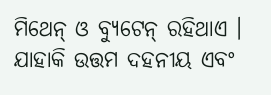ମିଥେନ୍‌ ଓ ବ୍ୟୁଟେନ୍‌ ରହିଥାଏ । ଯାହାକି ଉତ୍ତମ ଦହନୀୟ ଏବଂ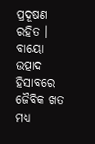ପ୍ରଦୂଷଣ ରହିତ । ବାୟୋ ଉତ୍ପାଦ ହିସାବରେ ଜୈବିକ ଖତ ମଧ୍ୟ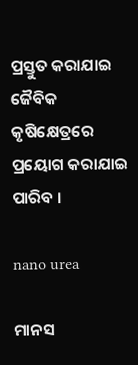ପ୍ରସ୍ତୁତ କରାଯାଇ ଜୈବିକ କୃଷିକ୍ଷେତ୍ରରେ ପ୍ରୟୋଗ କରାଯାଇ ପାରିବ ।

nano urea

ମାନସ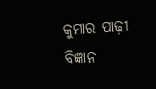କୁମାର ପାଢ଼ୀ
ବିଜ୍ଞାନ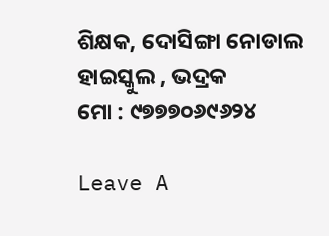ଶିକ୍ଷକ, ଦୋସିଙ୍ଗା ନୋଡାଲ ହାଇସ୍କୁଲ , ଭଦ୍ରକ
ମୋ : ୯୭୭୭୦୬୯୬୨୪

Leave A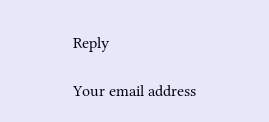Reply

Your email address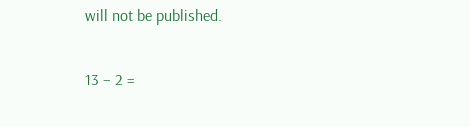will not be published.

13 − 2 =